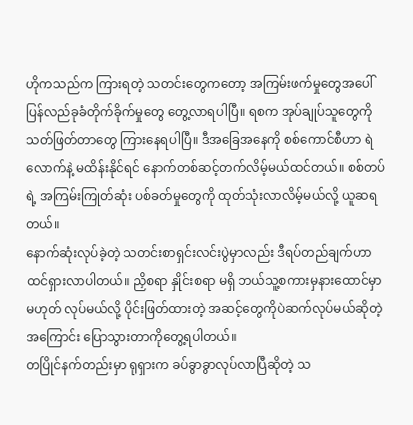ဟိုကသည်က ကြားရတဲ့ သတင်းတွေကတော့ အကြမ်းဖက်မှုတွေအပေါ် ပြန်လည်ခုခံတိုက်ခိုက်မှုတွေ တွေ့လာရပါပြီ။ ရစက အုပ်ချုပ်သူတွေကို သတ်ဖြတ်တာတွေ ကြားနေရပါပြီ။ ဒီအခြေအနေကို စစ်ကောင်စီဟာ ရဲလောက်နဲ့ မထိန်းနိုင်ရင် နောက်တစ်ဆင့်တက်လိမ့်မယ်ထင်တယ်။ စစ်တပ်ရဲ့ အကြမ်းကြုတ်ဆုံး ပစ်ခတ်မှုတွေကို ထုတ်သုံးလာလိမ့်မယ်လို့ ယူဆရတယ်။
နောက်ဆုံးလုပ်ခဲ့တဲ့ သတင်းစာရှင်းလင်းပွဲမှာလည်း ဒီရပ်တည်ချက်ဟာ ထင်ရှားလာပါတယ်။ ညှိစရာ နှိုင်းစရာ မရှိ ဘယ်သူ့စကားမှနားထောင်မှာမဟုတ် လုပ်မယ်လို့ ပိုင်းဖြတ်ထားတဲ့ အဆင့်တွေကိုပဲဆက်လုပ်မယ်ဆိုတဲ့အကြောင်း ပြောသွားတာကိုတွေ့ရပါတယ်။
တပြိုင်နက်တည်းမှာ ရုရှားက ခပ်ခွာခွာလုပ်လာပြီဆိုတဲ့ သ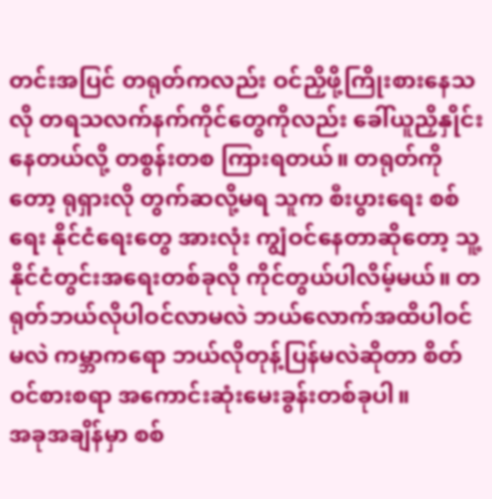တင်းအပြင် တရုတ်ကလည်း ဝင်ညှိဖို့ကြိုးစားနေသလို တရသလက်နက်ကိုင်တွေကိုလည်း ခေါ်ယူညှိနှိုင်းနေတယ်လို့ တစွန်းတစ ကြားရတယ်။ တရုတ်ကိုတော့ ရုရှားလို တွက်ဆလို့မရ သူက စီးပွားရေး စစ်ရေး နိုင်ငံရေးတွေ အားလုံး ကျွံဝင်နေတာဆိုတော့ သူ့နိုင်ငံတွင်းအရေးတစ်ခုလို ကိုင်တွယ်ပါလိမ့်မယ်။ တရုတ်ဘယ်လိုပါဝင်လာမလဲ ဘယ်လောက်အထိပါဝင်မလဲ ကမ္ဘာကရော ဘယ်လိုတုန့်ပြန်မလဲဆိုတာ စိတ်ဝင်စားစရာ အကောင်းဆုံးမေးခွန်းတစ်ခုပါ။
အခုအချိန်မှာ စစ်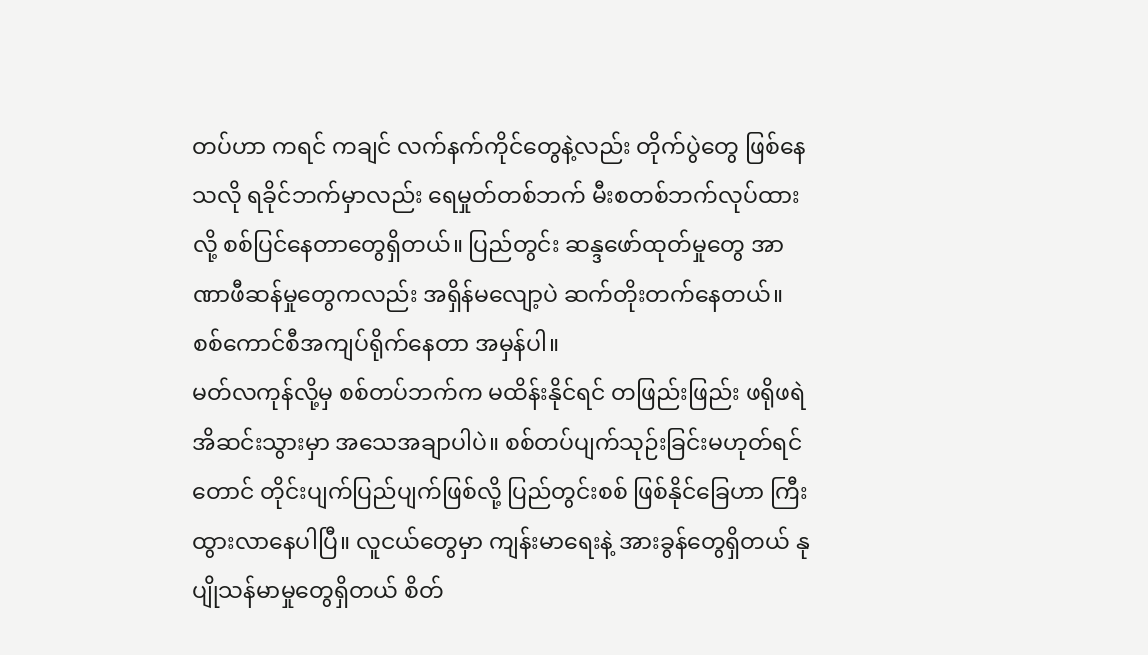တပ်ဟာ ကရင် ကချင် လက်နက်ကိုင်တွေနဲ့လည်း တိုက်ပွဲတွေ ဖြစ်နေသလို ရခိုင်ဘက်မှာလည်း ရေမှုတ်တစ်ဘက် မီးစတစ်ဘက်လုပ်ထားလို့ စစ်ပြင်နေတာတွေရှိတယ်။ ပြည်တွင်း ဆန္ဒဖော်ထုတ်မှုတွေ အာဏာဖီဆန်မှုတွေကလည်း အရှိန်မလျော့ပဲ ဆက်တိုးတက်နေတယ်။ စစ်ကောင်စီအကျပ်ရိုက်နေတာ အမှန်ပါ။
မတ်လကုန်လို့မှ စစ်တပ်ဘက်က မထိန်းနိုင်ရင် တဖြည်းဖြည်း ဖရိုဖရဲ အိဆင်းသွားမှာ အသေအချာပါပဲ။ စစ်တပ်ပျက်သုဉ်းခြင်းမဟုတ်ရင်တောင် တိုင်းပျက်ပြည်ပျက်ဖြစ်လို့ ပြည်တွင်းစစ် ဖြစ်နိုင်ခြေဟာ ကြီးထွားလာနေပါပြီ။ လူငယ်တွေမှာ ကျန်းမာရေးနဲ့ အားခွန်တွေရှိတယ် နုပျိုသန်မာမှုတွေရှိတယ် စိတ်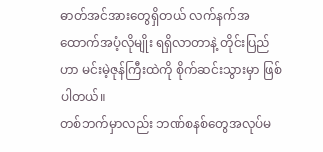ဓာတ်အင်အားတွေရှိတယ် လက်နက်အထောက်အပံ့လိုမျိုး ရရှိလာတာနဲ့ တိုင်းပြည်ဟာ မင်းမဲ့ဇုန်ကြီးထဲကို စိုက်ဆင်းသွားမှာ ဖြစ်ပါတယ်။
တစ်ဘက်မှာလည်း ဘဏ်စနစ်တွေအလုပ်မ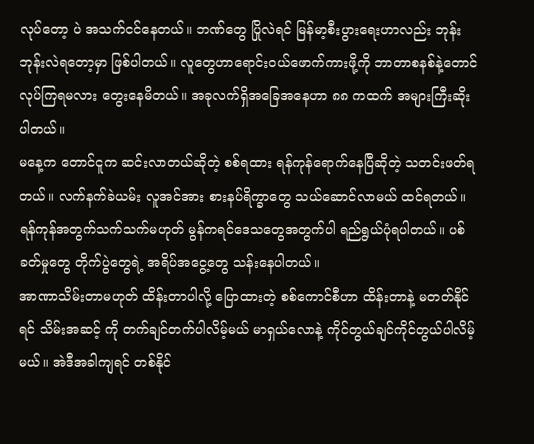လုပ်တော့ ပဲ အသက်ငင်နေတယ်။ ဘဏ်တွေ ပြိုလဲရင် မြန်မာ့စီးပွားရေးဟာလည်း ဘုန်းဘုန်းလဲရတော့မှာ ဖြစ်ပါတယ်။ လူတွေဟာရောင်းဝယ်ဖောက်ကားဖို့ကို ဘာတာစနစ်နဲ့တောင် လုပ်ကြရမလား တွေးနေမိတယ်။ အခုလက်ရှိအခြေအနေဟာ ၈၈ ကထက် အများကြီးဆိုးပါတယ်။
မနေ့က တောင်ငူက ဆင်းလာတယ်ဆိုတဲ့ စစ်ရထား ရန်ကုန်ရောက်နေပြီဆိုတဲ့ သတင်းဖတ်ရတယ်။ လက်နက်ခဲယမ်း လူအင်အား စားနပ်ရိက္ခာတွေ သယ်ဆောင်လာမယ် ထင်ရတယ်။ ရန်ကုန်အတွက်သက်သက်မဟုတ် မွန်ကရင်ဒေသတွေအတွက်ပါ ရည်ရွယ်ပုံရပါတယ်။ ပစ်ခတ်မှုတွေ တိုက်ပွဲတွေရဲ့ အရိပ်အငွေ့တွေ သန်းနေပါတယ်။
အာဏာသိမ်းတာမဟုတ် ထိန်းတာပါလို့ ပြောထားတဲ့ စစ်ကောင်စီဟာ ထိန်းတာနဲ့ မတတ်နိုင်ရင် သိမ်းအဆင့် ကို တက်ချင်တက်ပါလိမ့်မယ် မာရှယ်လောနဲ့ ကိုင်တွယ်ချင်ကိုင်တွယ်ပါလိမ့်မယ်။ အဲဒီအခါကျရင် တစ်နိုင်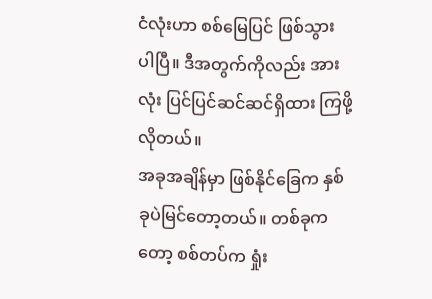ငံလုံးဟာ စစ်မြေပြင် ဖြစ်သွား ပါပြီ။ ဒီအတွက်ကိုလည်း အားလုံး ပြင်ပြင်ဆင်ဆင်ရှိထား ကြဖို့လိုတယ်။
အခုအချိန်မှာ ဖြစ်နိုင်ခြေက နှစ်ခုပဲမြင်တော့တယ်။ တစ်ခုကတော့ စစ်တပ်က ရှုံး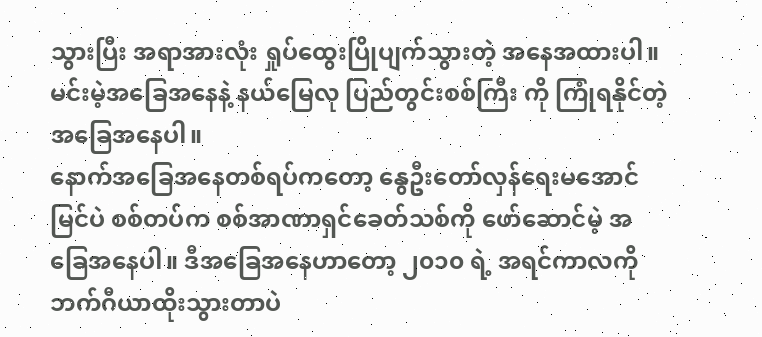သွားပြီး အရာအားလုံး ရှုပ်ထွေးပြိုပျက်သွားတဲ့ အနေအထားပါ။ မင်းမဲ့အခြေအနေနဲ့ နယ်မြေလု ပြည်တွင်းစစ်ကြီး ကို ကြုံရနိုင်တဲ့ အခြေအနေပါ။
နောက်အခြေအနေတစ်ရပ်ကတော့ နွေဦးတော်လှန်ရေးမအောင်မြင်ပဲ စစ်တပ်က စစ်အာဏာရှင်ခေတ်သစ်ကို ဖော်ဆောင်မဲ့ အခြေအနေပါ။ ဒီအခြေအနေဟာတော့ ၂၀၁၀ ရဲ့ အရင်ကာလကို ဘက်ဂီယာထိုးသွားတာပဲ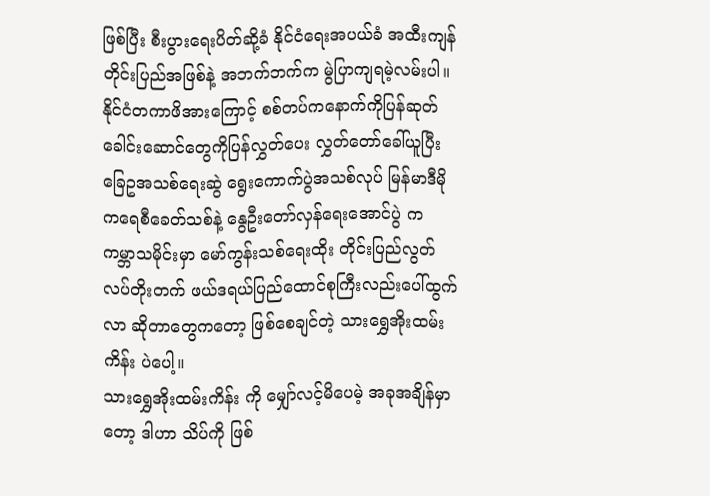ဖြစ်ပြီး စီးပွားရေးပိတ်ဆို့ခံ နိုင်ငံရေးအပယ်ခံ အထီးကျန်တိုင်းပြည်အဖြစ်နဲ့ အဘက်ဘက်က မွဲပြာကျရမဲ့လမ်းပါ။
နိုင်ငံတကာဖိအားကြောင့် စစ်တပ်ကနောက်ကိုပြန်ဆုတ် ခေါင်းဆောင်တွေကိုပြန်လွှတ်ပေး လွှတ်တော်ခေါ်ယူပြီး ခြေဥအသစ်ရေးဆွဲ ရွေးကောက်ပွဲအသစ်လုပ် မြန်မာဒီမိုကရေစီခေတ်သစ်နဲ့ နွေဦးတော်လှန်ရေးအောင်ပွဲ က ကမ္ဘာသမိုင်းမှာ မော်ကွန်းသစ်ရေးထိုး တိုင်းပြည်လွတ်လပ်တိုးတက် ဖယ်ဒရယ်ပြည်ထောင်စုကြီးလည်းပေါ်ထွက်လာ ဆိုတာတွေကတော့ ဖြစ်စေချင်တဲ့ သားရွှေအိုးထမ်းကိန်း ပဲပေါ့။
သားရွှေအိုးထမ်းကိန်း ကို မျှော်လင့်မိပေမဲ့ အခုအချိန်မှာတော့ ဒါဟာ သိပ်ကို ဖြစ်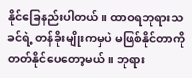နိုင်ခြေနည်းပါတယ်။ ထာဝရဘုရားသခင်ရဲ့ တန်ခိုးမျိုးကမှပဲ မဖြစ်နိုင်တာကို တတ်နိုင်ပေတော့မယ်။ ဘုရား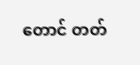တောင် တတ်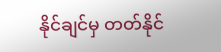နိုင်ချင်မှ တတ်နိုင်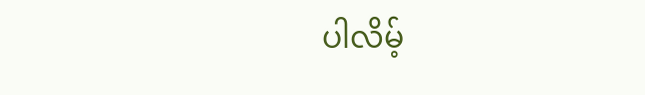ပါလိမ့်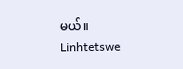မယ်။
Linhtetswe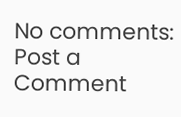No comments:
Post a Comment